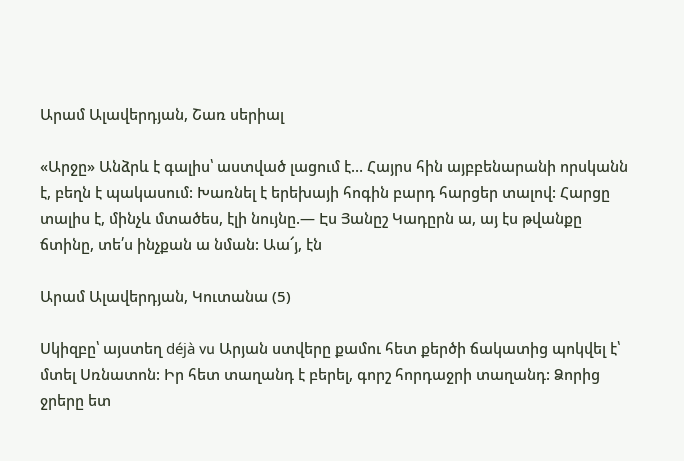Արամ Ալավերդյան, Շառ սերիալ

«Արջը» Անձրև է գալիս՝ աստված լացում է… Հայրս հին այբբենարանի որսկանն է, բեղն է պակասում: Խառնել է երեխայի հոգին բարդ հարցեր տալով: Հարցը տալիս է, մինչև մտածես, էլի նույնը.— Էս Յանըշ Կադըրն ա, այ էս թվանքը ճտինը, տե՛ս ինչքան ա նման: Աա՜յ, էն

Արամ Ալավերդյան, Կուտանա (5)

Սկիզբը՝ այստեղ déjà vu Արյան ստվերը քամու հետ քերծի ճակատից պոկվել է՝ մտել Սռնատոն: Իր հետ տաղանդ է բերել, գորշ հորդաջրի տաղանդ: Ձորից ջրերը ետ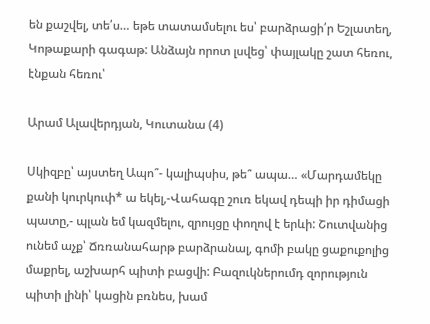են քաշվել, տե՛ս… եթե տատամսելու ես՝ բարձրացի՛ր Եշլատեղ, Կոթաքարի գագաթ: Անձայն որոտ լսվեց՝ փայլակը շատ հեռու, էնքան հեռու՝

Արամ Ալավերդյան, Կուտանա (4)

Սկիզբը՝ այստեղ Ապո՞- կալիպսիս, թե՞ ապա… «Մարդամեկը քանի կուրկուփ* ա եկել,-Վահագը շուռ եկավ դեպի իր դիմացի պատը,- պլան եմ կազմելու, զրույցը փողով է երևի: Շուտվանից ունեմ աչք՝ Ճռռանահարթ բարձրանալ, գոմի բակը ցաքուքոլից մաքրել, աշխարհ պիտի բացվի: Բազուկներումդ զորություն պիտի լինի՝ կացին բռնես, խամ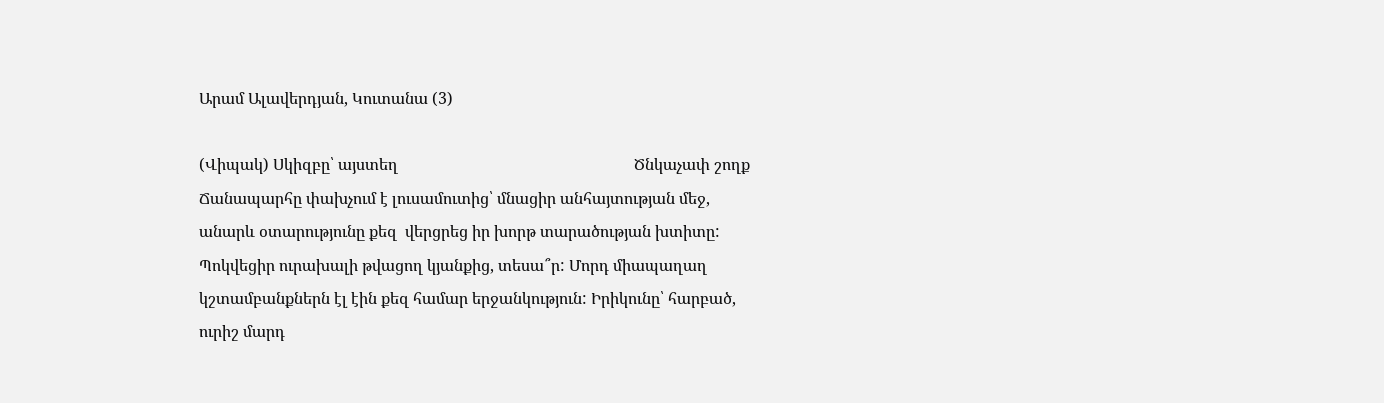Արամ Ալավերդյան, Կուտանա (3)

(Վիպակ) Սկիզբը՝ այստեղ                                                           Ծնկաչափ շողք Ճանապարհը փախչում է լուսամուտից՝ մնացիր անհայտության մեջ, անարև օտարությունը քեզ  վերցրեց իր խորթ տարածության խտիտը: Պոկվեցիր ուրախալի թվացող կյանքից, տեսա՞ր: Մորդ միապաղաղ կշտամբանքներն էլ էին քեզ համար երջանկություն: Իրիկունը՝ հարբած, ուրիշ մարդ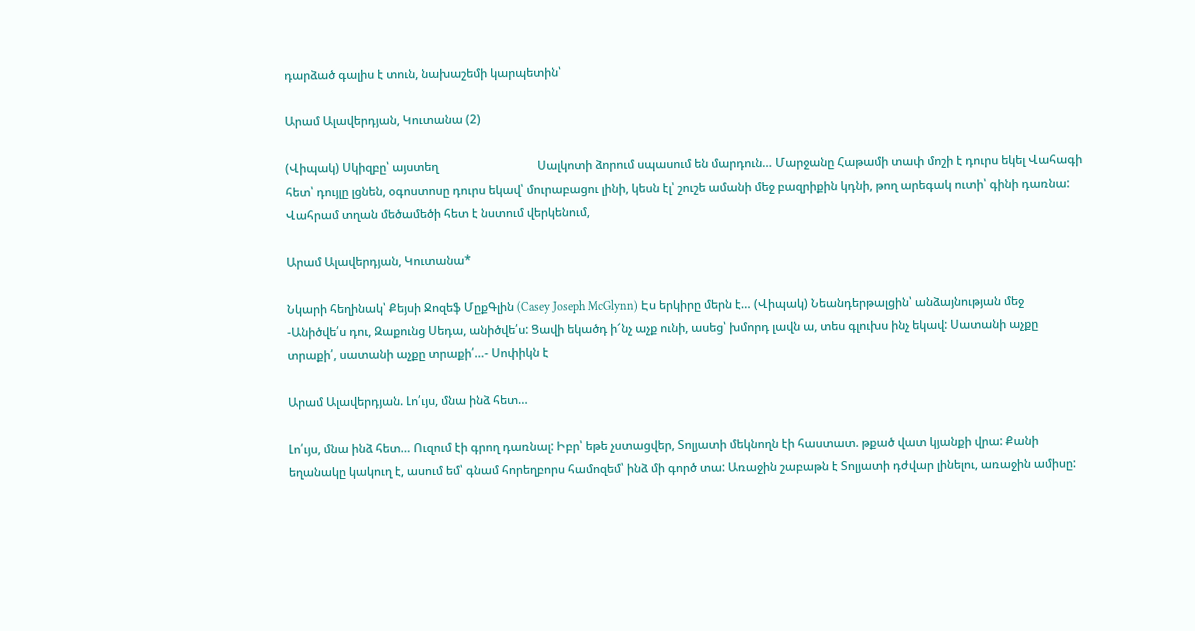դարձած գալիս է տուն, նախաշեմի կարպետին՝

Արամ Ալավերդյան, Կուտանա (2)

(Վիպակ) Սկիզբը՝ այստեղ                                 Սալկոտի ձորում սպասում են մարդուն… Մարջանը Հաթամի տափ մոշի է դուրս եկել Վահագի հետ՝ դույլը լցնեն, օգոստոսը դուրս եկավ՝ մուրաբացու լինի, կեսն էլ՝ շուշե ամանի մեջ բազրիքին կդնի, թող արեգակ ուտի՝ գինի դառնա: Վահրամ տղան մեծամեծի հետ է նստում վերկենում,

Արամ Ալավերդյան, Կուտանա*

Նկարի հեղինակ՝ Քեյսի Ջոզեֆ ՄըքԳլին (Casey Joseph McGlynn) Էս երկիրը մերն է… (Վիպակ) Նեանդերթալցին՝ անձայնության մեջ                                                                           -Անիծվե՛ս դու, Զաքունց Սեդա, անիծվե՛ս: Ցավի եկածդ ի՜նչ աչք ունի, ասեց՝ խմորդ լավն ա, տես գլուխս ինչ եկավ: Սատանի աչքը տրաքի՛, սատանի աչքը տրաքի՛…- Սոփիկն է

Արամ Ալավերդյան. Լո՛ւյս, մնա ինձ հետ…

Լո՛ւյս, մնա ինձ հետ… Ուզում էի գրող դառնալ: Իբր՝ եթե չստացվեր, Տոլյատի մեկնողն էի հաստատ. թքած վատ կյանքի վրա: Քանի եղանակը կակուղ է, ասում եմ՝ գնամ հորեղբորս համոզեմ՝ ինձ մի գործ տա: Առաջին շաբաթն է Տոլյատի դժվար լինելու, առաջին ամիսը: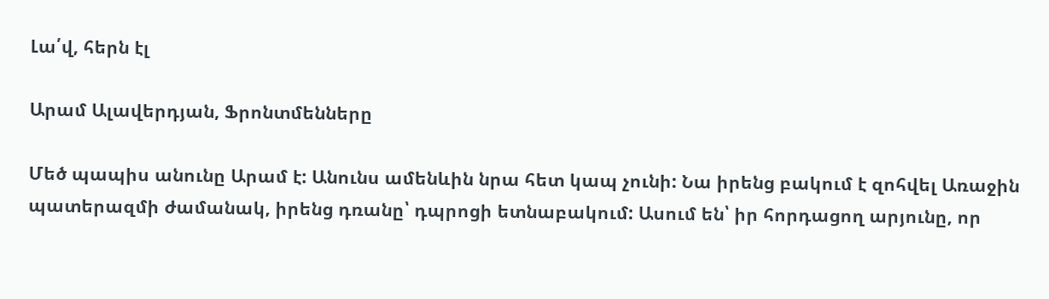Լա՛վ, հերն էլ

Արամ Ալավերդյան, Ֆրոնտմենները

Մեծ պապիս անունը Արամ է: Անունս ամենևին նրա հետ կապ չունի: Նա իրենց բակում է զոհվել Առաջին պատերազմի ժամանակ, իրենց դռանը՝ դպրոցի ետնաբակում: Ասում են՝ իր հորդացող արյունը, որ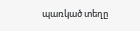պառկած տեղը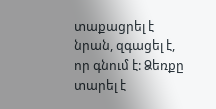տաքացրել է նրան, զգացել է, որ գնում է: Ձեռքը տարել է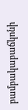բամբակաբաճկոնի